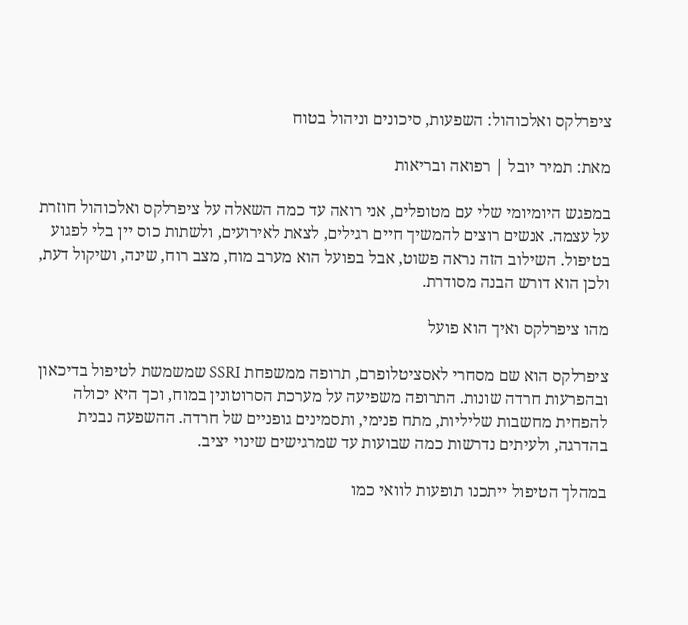ציפרלקס ואלכוהול: השפעות, סיכונים וניהול בטוח

מאת: תמיר יובל | רפואה ובריאות

במפגש היומיומי שלי עם מטופלים, אני רואה עד כמה השאלה על ציפרלקס ואלכוהול חוזרת על עצמה. אנשים רוצים להמשיך חיים רגילים, לצאת לאירועים, ולשתות כוס יין בלי לפגוע בטיפול. השילוב הזה נראה פשוט, אבל בפועל הוא מערב מוח, מצב רוח, שינה, ושיקול דעת, ולכן הוא דורש הבנה מסודרת.

מהו ציפרלקס ואיך הוא פועל

ציפרלקס הוא שם מסחרי לאסציטלופרם, תרופה ממשפחת SSRI שמשמשת לטיפול בדיכאון ובהפרעות חרדה שונות. התרופה משפיעה על מערכת הסרוטונין במוח, וכך היא יכולה להפחית מחשבות שליליות, מתח פנימי, ותסמינים גופניים של חרדה. ההשפעה נבנית בהדרגה, ולעיתים נדרשות כמה שבועות עד שמרגישים שינוי יציב.

במהלך הטיפול ייתכנו תופעות לוואי כמו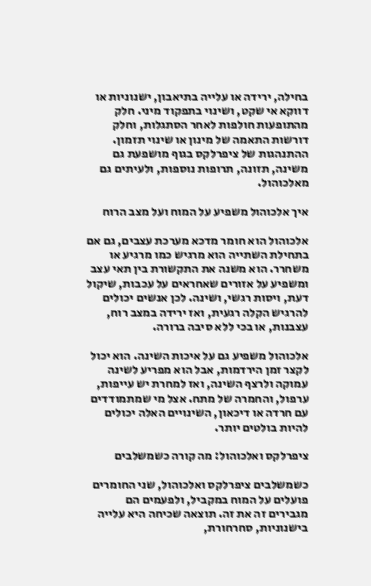בחילה, ירידה או עלייה בתיאבון, ישנוניות או דווקא אי שקט, ושינוי בתפקוד מיני. חלק מהתופעות חולפות לאחר הסתגלות, וחלק דורשות התאמה של מינון או שינוי תזמון. ההתנהגות של ציפרלקס בגוף מושפעת גם משינה, תזונה, תרופות נוספות, ולעיתים גם מאלכוהול.

איך אלכוהול משפיע על המוח ועל מצב הרוח

אלכוהול הוא חומר מדכא מערכת עצבים, גם אם בתחילת השתייה הוא מרגיש כמו מרגיע או משחרר. הוא משנה את התקשורת בין תאי עצב ומשפיע על אזורים שאחראים על עכבות, שיקול דעת, ויסות רגשי, ושינה. לכן אנשים יכולים להרגיש הקלה רגעית, ואז ירידה במצב רוח, עצבנות, או בכי ללא סיבה ברורה.

אלכוהול משפיע גם על איכות השינה. הוא יכול לקצר זמן הירדמות, אבל הוא מפריע לשינה עמוקה ולרצף השינה, ואז למחרת יש עייפות, ערפול, והחמרה של מתח. אצל מי שמתמודדים עם חרדה או דיכאון, השינויים האלה יכולים להיות בולטים יותר.

ציפרלקס ואלכוהול: מה קורה כשמשלבים

כשמשלבים ציפרלקס ואלכוהול, שני החומרים פועלים על המוח במקביל, ולפעמים הם מגבירים זה את זה. תוצאה שכיחה היא עלייה בישנוניות, סחרחורת,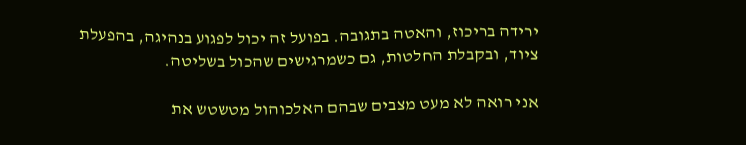ירידה בריכוז, והאטה בתגובה. בפועל זה יכול לפגוע בנהיגה, בהפעלת ציוד, ובקבלת החלטות, גם כשמרגישים שהכול בשליטה.

אני רואה לא מעט מצבים שבהם האלכוהול מטשטש את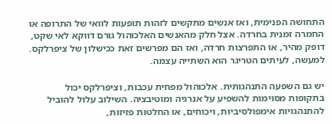התחושה הפנימית, ואז אנשים מתקשים לזהות תופעות לוואי של התרופה או החמרה זמנית בחרדה. אצל חלק מהאנשים האלכוהול גורם דווקא לאי שקט, דופק מהיר, או התפרצות חרדה, ואז הם מפרשים זאת ככישלון של ציפרלקס. למעשה, לעיתים הטריגר הוא השתייה עצמה.

יש גם השפעה התנהגותית. אלכוהול מפחית עכבות, וציפרלקס יכול בתקופות מסוימות להשפיע על אנרגיה ומוטיבציה. השילוב עלול להוביל להתנהגויות אימפולסיביות, ויכוחים, או החלטות פזיזות,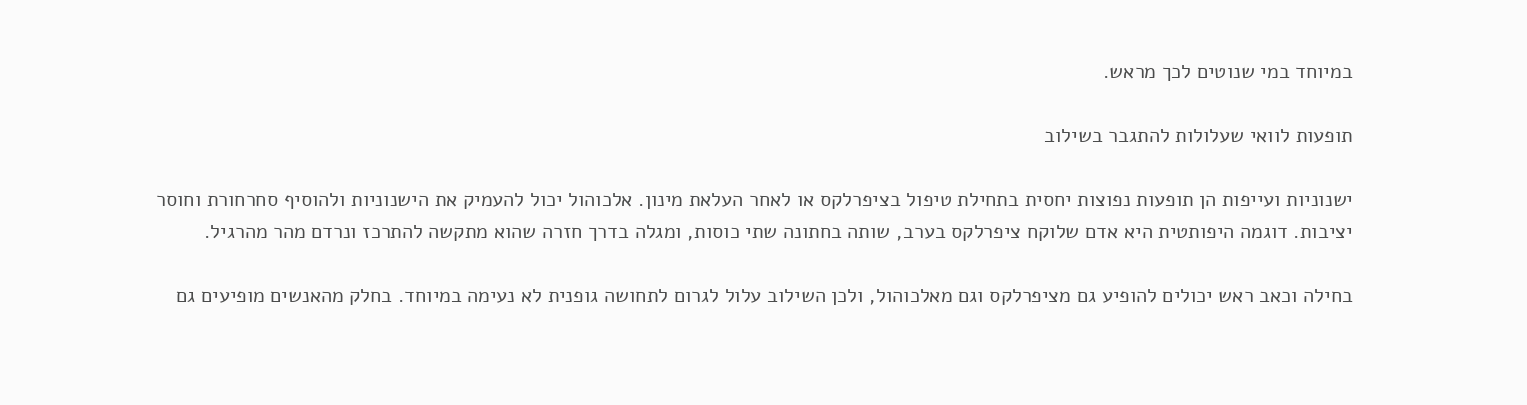במיוחד במי שנוטים לכך מראש.

תופעות לוואי שעלולות להתגבר בשילוב

ישנוניות ועייפות הן תופעות נפוצות יחסית בתחילת טיפול בציפרלקס או לאחר העלאת מינון. אלכוהול יכול להעמיק את הישנוניות ולהוסיף סחרחורת וחוסר יציבות. דוגמה היפותטית היא אדם שלוקח ציפרלקס בערב, שותה בחתונה שתי כוסות, ומגלה בדרך חזרה שהוא מתקשה להתרכז ונרדם מהר מהרגיל.

בחילה וכאב ראש יכולים להופיע גם מציפרלקס וגם מאלכוהול, ולכן השילוב עלול לגרום לתחושה גופנית לא נעימה במיוחד. בחלק מהאנשים מופיעים גם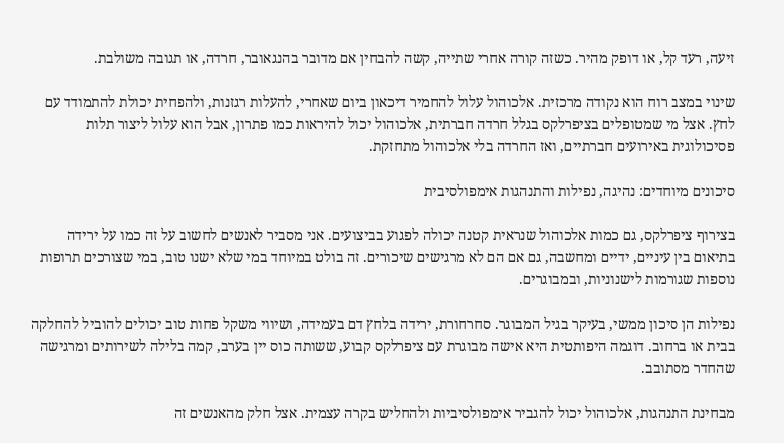זיעה, רעד קל, או דופק מהיר. כשזה קורה אחרי שתייה, קשה להבחין אם מדובר בהנגאובר, חרדה, או תגובה משולבת.

שינוי במצב רוח הוא נקודה מרכזית. אלכוהול עלול להחמיר דיכאון ביום שאחרי, להעלות רגזנות, ולהפחית יכולת להתמודד עם לחץ. אצל מי שמטופלים בציפרלקס בגלל חרדה חברתית, אלכוהול יכול להיראות כמו פתרון, אבל הוא עלול ליצור תלות פסיכולוגית באירועים חברתיים, ואז החרדה בלי אלכוהול מתחזקת.

סיכונים מיוחדים: נהיגה, נפילות והתנהגות אימפולסיבית

בצירוף ציפרלקס, גם כמות אלכוהול שנראית קטנה יכולה לפגוע בביצועים. אני מסביר לאנשים לחשוב על זה כמו על ירידה בתיאום בין עיניים, ידיים ומחשבה, גם אם הם לא מרגישים שיכורים. זה בולט במיוחד במי שלא ישנו טוב, במי שצורכים תרופות נוספות שגורמות לישנוניות, ובמבוגרים.

נפילות הן סיכון ממשי, בעיקר בגיל המבוגר. סחרחורת, ירידה בלחץ דם בעמידה, ושיווי משקל פחות טוב יכולים להוביל להחלקה בבית או ברחוב. דוגמה היפותטית היא אישה מבוגרת עם ציפרלקס קבוע, ששותה כוס יין בערב, קמה בלילה לשירותים ומרגישה שהחדר מסתובב.

מבחינת התנהגות, אלכוהול יכול להגביר אימפולסיביות ולהחליש בקרה עצמית. אצל חלק מהאנשים זה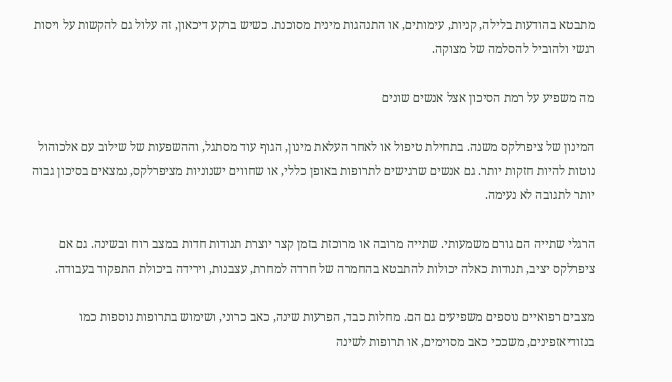מתבטא בהודעות בלילה, קניות, עימותים, או התנהגות מינית מסוכנת. כשיש ברקע דיכאון, זה עלול גם להקשות על ויסות רגשי ולהוביל להסלמה של מצוקה.

מה משפיע על רמת הסיכון אצל אנשים שונים

המינון של ציפרלקס משנה. בתחילת טיפול או לאחר העלאת מינון, הגוף עוד מסתגל, וההשפעות של שילוב עם אלכוהול נוטות להיות חזקות יותר. גם אנשים שרגישים לתרופות באופן כללי, או שחווים ישנוניות מציפרלקס, נמצאים בסיכון גבוה יותר לתגובה לא נעימה.

הרגלי שתייה הם גורם משמעותי. שתייה מרובה או מרוכזת בזמן קצר יוצרת תנודות חדות במצב רוח ובשינה. גם אם ציפרלקס יציב, תנודות כאלה יכולות להתבטא בהחמרה של חרדה למחרת, עצבנות, וירידה ביכולת התפקוד בעבודה.

מצבים רפואיים נוספים משפיעים גם הם. מחלות כבד, הפרעות שינה, כאב כרוני, ושימוש בתרופות נוספות כמו בנזודיאזפינים, משככי כאב מסוימים, או תרופות לשינה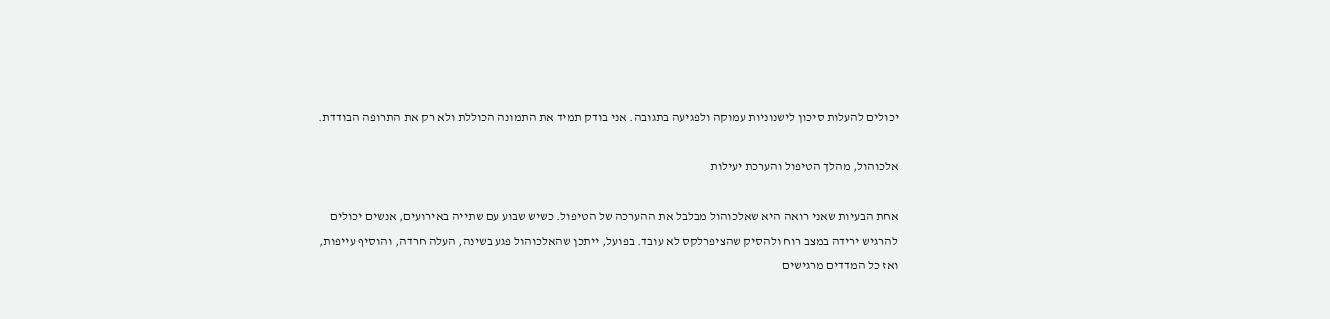יכולים להעלות סיכון לישנוניות עמוקה ולפגיעה בתגובה. אני בודק תמיד את התמונה הכוללת ולא רק את התרופה הבודדת.

אלכוהול, מהלך הטיפול והערכת יעילות

אחת הבעיות שאני רואה היא שאלכוהול מבלבל את ההערכה של הטיפול. כשיש שבוע עם שתייה באירועים, אנשים יכולים להרגיש ירידה במצב רוח ולהסיק שהציפרלקס לא עובד. בפועל, ייתכן שהאלכוהול פגע בשינה, העלה חרדה, והוסיף עייפות, ואז כל המדדים מרגישים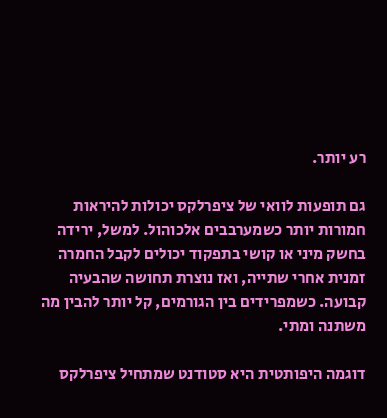רע יותר.

גם תופעות לוואי של ציפרלקס יכולות להיראות חמורות יותר כשמערבבים אלכוהול. למשל, ירידה בחשק מיני או קושי בתפקוד יכולים לקבל החמרה זמנית אחרי שתייה, ואז נוצרת תחושה שהבעיה קבועה. כשמפרידים בין הגורמים, קל יותר להבין מה משתנה ומתי.

דוגמה היפותטית היא סטודנט שמתחיל ציפרלקס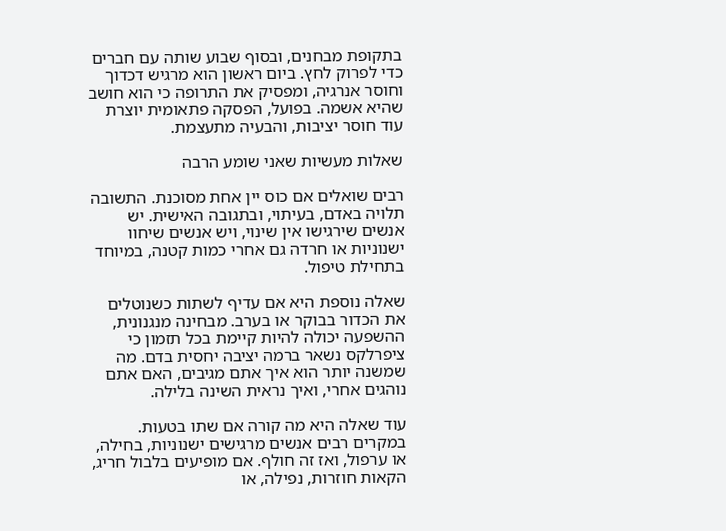בתקופת מבחנים, ובסוף שבוע שותה עם חברים כדי לפרוק לחץ. ביום ראשון הוא מרגיש דכדוך וחוסר אנרגיה, ומפסיק את התרופה כי הוא חושב שהיא אשמה. בפועל, הפסקה פתאומית יוצרת עוד חוסר יציבות, והבעיה מתעצמת.

שאלות מעשיות שאני שומע הרבה

רבים שואלים אם כוס יין אחת מסוכנת. התשובה תלויה באדם, בעיתוי, ובתגובה האישית. יש אנשים שירגישו אין שינוי, ויש אנשים שיחוו ישנוניות או חרדה גם אחרי כמות קטנה, במיוחד בתחילת טיפול.

שאלה נוספת היא אם עדיף לשתות כשנוטלים את הכדור בבוקר או בערב. מבחינה מנגנונית, ההשפעה יכולה להיות קיימת בכל תזמון כי ציפרלקס נשאר ברמה יציבה יחסית בדם. מה שמשנה יותר הוא איך אתם מגיבים, האם אתם נוהגים אחרי, ואיך נראית השינה בלילה.

עוד שאלה היא מה קורה אם שתו בטעות. במקרים רבים אנשים מרגישים ישנוניות, בחילה, או ערפול, ואז זה חולף. אם מופיעים בלבול חריג, הקאות חוזרות, נפילה, או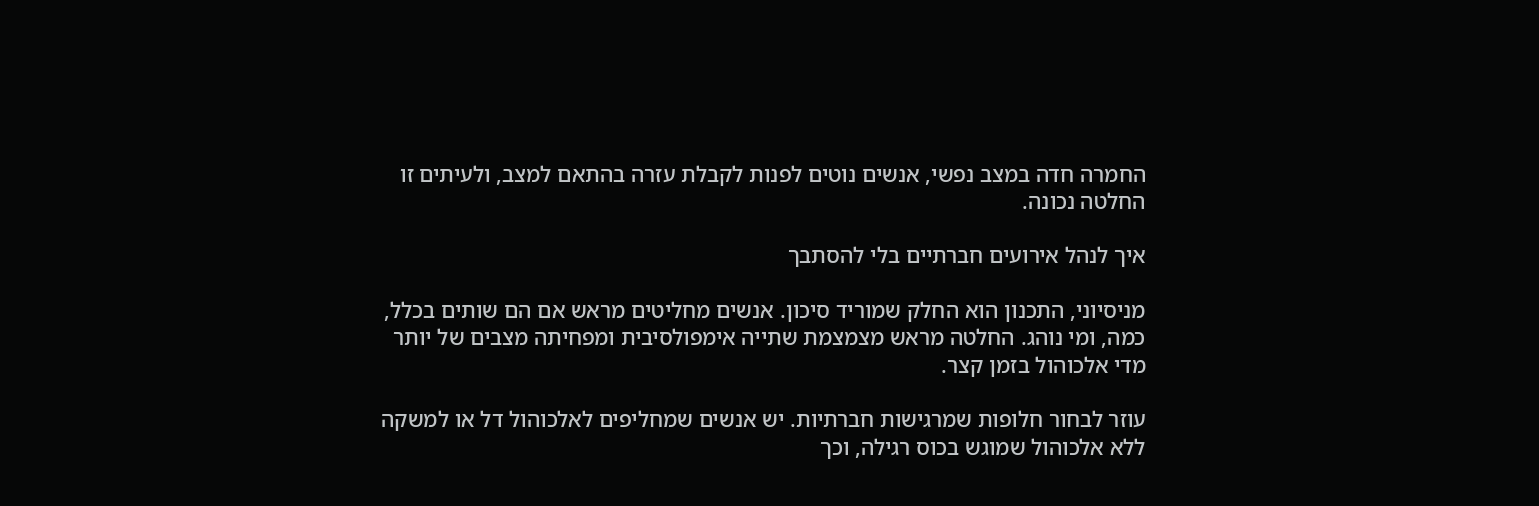החמרה חדה במצב נפשי, אנשים נוטים לפנות לקבלת עזרה בהתאם למצב, ולעיתים זו החלטה נכונה.

איך לנהל אירועים חברתיים בלי להסתבך

מניסיוני, התכנון הוא החלק שמוריד סיכון. אנשים מחליטים מראש אם הם שותים בכלל, כמה, ומי נוהג. החלטה מראש מצמצמת שתייה אימפולסיבית ומפחיתה מצבים של יותר מדי אלכוהול בזמן קצר.

עוזר לבחור חלופות שמרגישות חברתיות. יש אנשים שמחליפים לאלכוהול דל או למשקה ללא אלכוהול שמוגש בכוס רגילה, וכך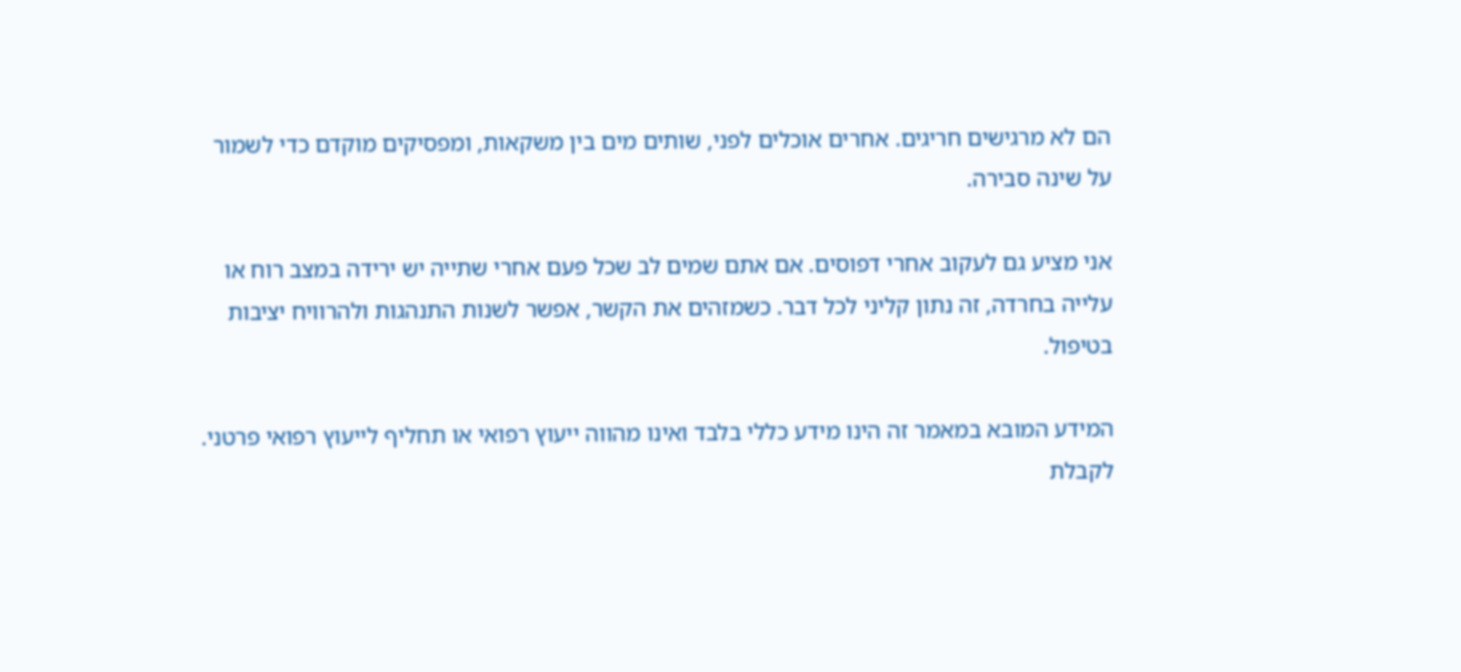הם לא מרגישים חריגים. אחרים אוכלים לפני, שותים מים בין משקאות, ומפסיקים מוקדם כדי לשמור על שינה סבירה.

אני מציע גם לעקוב אחרי דפוסים. אם אתם שמים לב שכל פעם אחרי שתייה יש ירידה במצב רוח או עלייה בחרדה, זה נתון קליני לכל דבר. כשמזהים את הקשר, אפשר לשנות התנהגות ולהרוויח יציבות בטיפול.

המידע המובא במאמר זה הינו מידע כללי בלבד ואינו מהווה ייעוץ רפואי או תחליף לייעוץ רפואי פרטני. לקבלת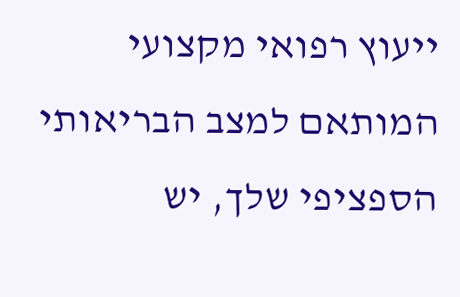ייעוץ רפואי מקצועי המותאם למצב הבריאותי הספציפי שלך, יש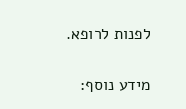לפנות לרופא.

מידע נוסף: